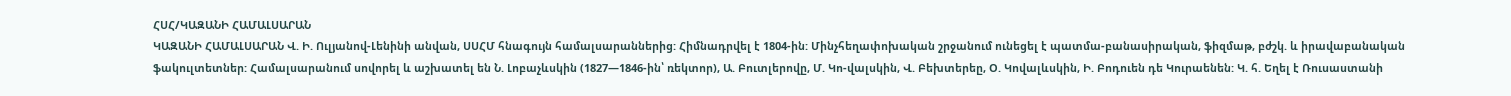ՀՍՀ/ԿԱԶԱՆԻ ՀԱՄԱԼՍԱՐԱՆ
ԿԱԶԱՆԻ ՀԱՄԱԼՍԱՐԱՆ Վ. Ի. Ուլյանով-Լենինի անվան, ՍՍՀՄ հնագույն համալսարաններից: Հիմնադրվել է 1804-ին: Մինչհեղափոխական շրջանում ունեցել է պատմա-բանասիրական, ֆիզմաթ, բժշկ. և իրավաբանական ֆակուլտետներ: Համալսարանում սովորել և աշխատել են Ն. Լոբաչևսկին (1827—1846-ին՝ ռեկտոր), Ա. Բուտլերովը, Մ. Կո-վալսկին, Վ. Բեխտերեը, Օ. Կովալևսկին, Ի. Բոդուեն դե Կուրաենեն: Կ. հ. Եղել է Ռուսաստանի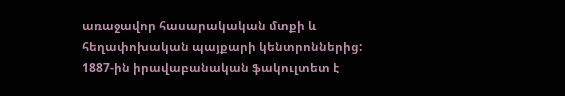առաջավոր հասարակական մտքի և հեղափոխական պայքարի կենտրոններից: 1887-ին իրավաբանական ֆակուլտետ է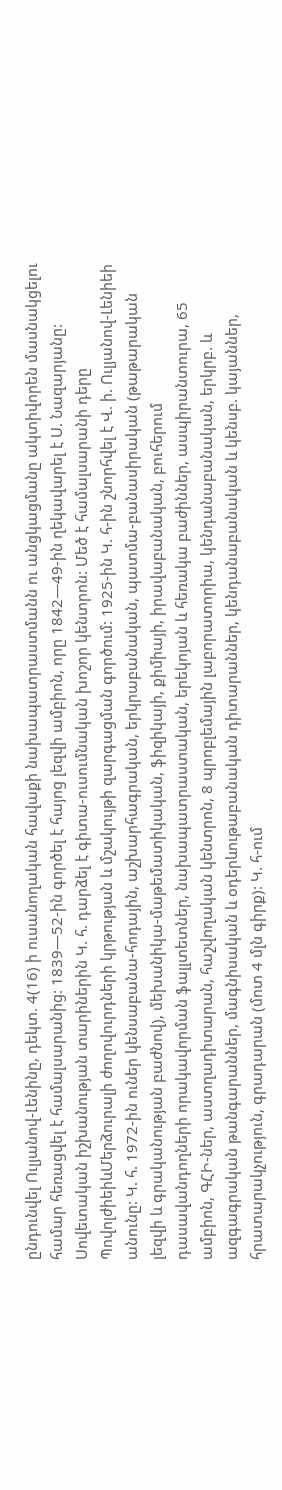ընդունվել Ուլյանով-Լենինը, դեկտ. 4(16) ի ուսանողական հավաքի նախապատրաստմանն ու անցկացմանը ակտիվորեն մասնակցելու համար հեռացվել է համալսարանից: 1839—52-ին գործել է հայոց լեզվի ամբիոն, որը 1842—49-ին ղեկավարել է Ս. Նազարյանը: Սովետական իշխանության տարիներին Կ. հ. դարձել է գիտա-ուսումնական խոշոր կենտրոն: Մեծ է համալսարանի դերը ՊովոլժիեիևՄերձուրալի ժողովուրդների կրթության և մշակույթի զարգացման գործում: 1925-ին Կ. հ-ին շնորհվել է Վ. ի. Ուլյանով-Լենիեի անունը: Կ. հ. 1972-ին ուներ կենսաբանա-հոդային, աշխարհագրական, երկրաբանական, պատմա-բանասիրական (թաթարական լեզվի և գրականության բաժնով), մեխանիկա-մաթեմատիկական, ֆիզիկայի, քիմիայի, իրավաբանական, բուհերում դասավանդողների որակավորման ֆալլտետներ, նախապատրաստական, երեկոյան և հեռակա բաժիններ, ասպիրանտուրա, 65 ամբիոն, ԳՀԻ-ներ, աստղադիտարան, հաշվողական կենտրոն, 8 պրոբլեմային լաբորատորիա, կենդանաբանական, երկրբ. և ազգագրական թանգարաններ, մագնիսական և օդերևութաբանական դիտարաններ, կենդանաբանական և կենսբ. կայաններ, հրատարակչություն, գրադարան (մոտ 4 մլն գիրք): Կ. հ-ում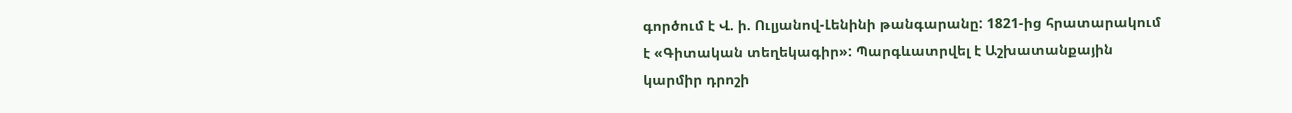գործում է Վ. ի. Ուլյանով-Լենինի թանգարանը: 1821-ից հրատարակում է «Գիտական տեղեկագիր»: Պարգևատրվել է Աշխատանքային կարմիր դրոշի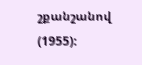շքանշանով (1955):